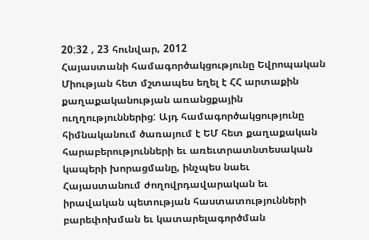20:32 , 23 հունվար, 2012
Հայաստանի համագործակցությունը Եվրոպական Միության հետ մշտապես եղել է ՀՀ արտաքին քաղաքականության առանցքային ուղղություններից: Այդ համագործակցությունը հիմնականում ծառայում է ԵՄ հետ քաղաքական հարաբերությունների եւ առեւտրատնտեսական կապերի խորացմանը, ինչպես նաեւ Հայաստանում ժողովրդավարական եւ իրավական պետության հաստատությունների բարեփոխման եւ կատարելագործման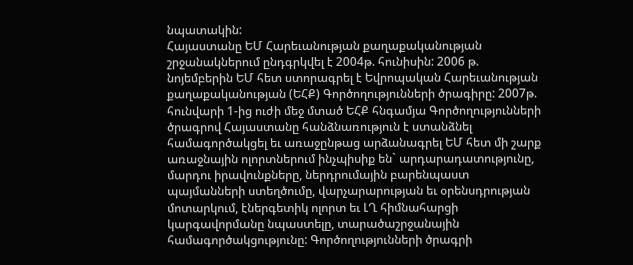նպատակին:
Հայաստանը ԵՄ Հարեւանության քաղաքականության շրջանակներում ընդգրկվել է 2004թ. հունիսին: 2006 թ. նոյեմբերին ԵՄ հետ ստորագրել է Եվրոպական Հարեւանության քաղաքականության (ԵՀՔ) Գործողությունների ծրագիրը: 2007թ. հունվարի 1-ից ուժի մեջ մտած ԵՀՔ հնգամյա Գործողությունների ծրագրով Հայաստանը հանձնառություն է ստանձնել համագործակցել եւ առաջընթաց արձանագրել ԵՄ հետ մի շարք առաջնային ոլորտներում ինչպիսիք են` արդարադատությունը, մարդու իրավունքները, ներդրումային բարենպաստ պայմանների ստեղծումը, վարչարարության եւ օրենսդրության մոտարկում, էներգետիկ ոլորտ եւ ԼՂ հիմնահարցի կարգավորմանը նպաստելը, տարածաշրջանային համագործակցությունը: Գործողությունների ծրագրի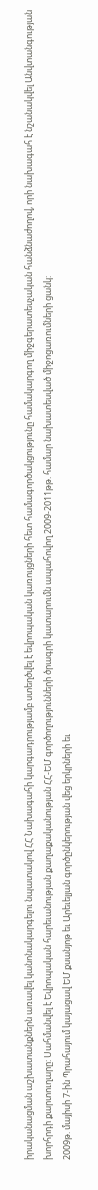իրականացման աշխատանքներն առավել կանոնակարգելու նպատակով ՀՀ Նախագահի կարգադրությամբ ստեղծվել է եվրոպական կառույցների հետ համագործակցությունը համակարգող միջգերատեսչական հանձնաժողով, որի նախագահ է նշանակվել Անվտանգության խորհրդի քարտուղարը: Սահմանվել է Եվրոպական հարեւանության քաղաքականության ՀՀ-ԵՄ գործողությունների ծրագրի կատարումն ապահովող 2009-2011թթ. համար նախատեսված միջոցառումների ցանկ:
2009թ. մայիսի 7-ին Պրահայում կայացավ ԵՄ քսանյոթ եւ Արեւելյան գործընկերության վեց երկրների եւ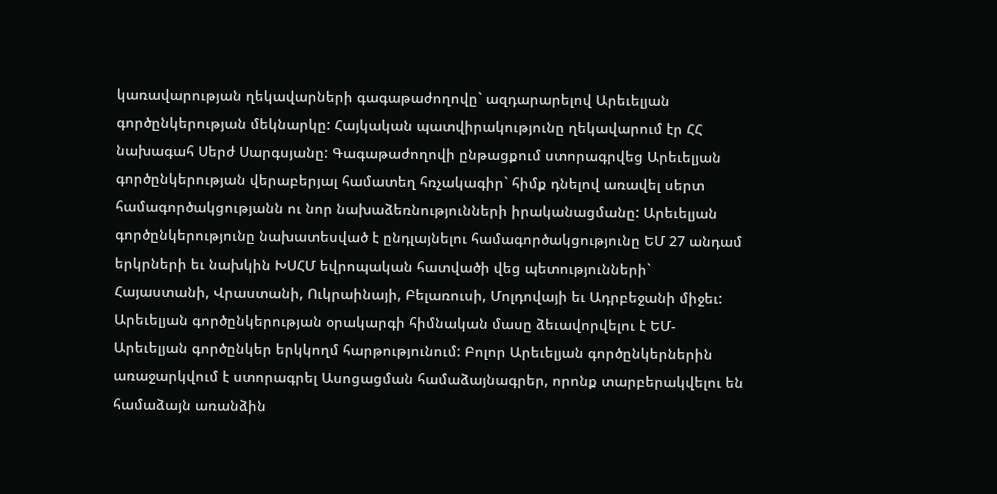կառավարության ղեկավարների գագաթաժողովը` ազդարարելով Արեւելյան գործընկերության մեկնարկը: Հայկական պատվիրակությունը ղեկավարում էր ՀՀ նախագահ Սերժ Սարգսյանը: Գագաթաժողովի ընթացքում ստորագրվեց Արեւելյան գործընկերության վերաբերյալ համատեղ հռչակագիր` հիմք դնելով առավել սերտ համագործակցությանն ու նոր նախաձեռնությունների իրականացմանը: Արեւելյան գործընկերությունը նախատեսված է ընդլայնելու համագործակցությունը ԵՄ 27 անդամ երկրների եւ նախկին ԽՍՀՄ եվրոպական հատվածի վեց պետությունների` Հայաստանի, Վրաստանի, Ուկրաինայի, Բելառուսի, Մոլդովայի եւ Ադրբեջանի միջեւ: Արեւելյան գործընկերության օրակարգի հիմնական մասը ձեւավորվելու է ԵՄ-Արեւելյան գործընկեր երկկողմ հարթությունում: Բոլոր Արեւելյան գործընկերներին առաջարկվում է ստորագրել Ասոցացման համաձայնագրեր, որոնք տարբերակվելու են համաձայն առանձին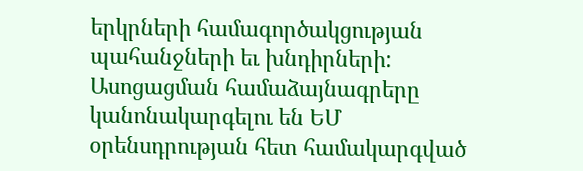երկրների համագործակցության պահանջների եւ խնդիրների: Ասոցացման համաձայնագրերը կանոնակարգելու են ԵՄ օրենսդրության հետ համակարգված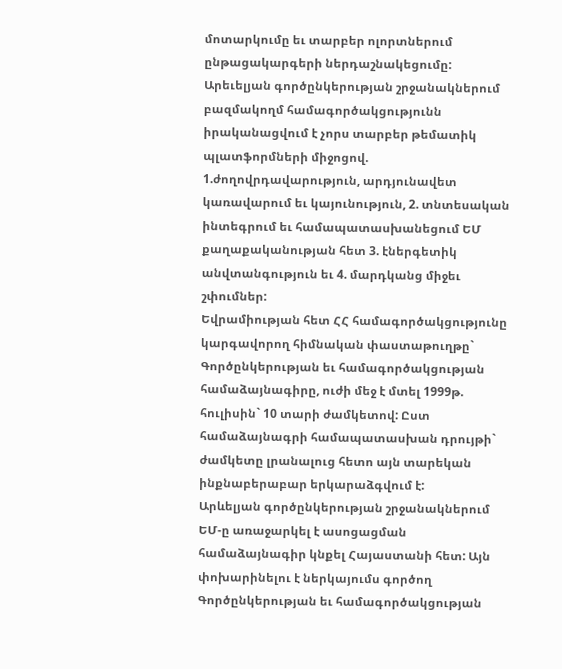մոտարկումը եւ տարբեր ոլորտներում ընթացակարգերի ներդաշնակեցումը: Արեւելյան գործընկերության շրջանակներում բազմակողմ համագործակցությունն իրականացվում է չորս տարբեր թեմատիկ պլատֆորմների միջոցով. 1.ժողովրդավարություն, արդյունավետ կառավարում եւ կայունություն, 2. տնտեսական ինտեգրում եւ համապատասխանեցում ԵՄ քաղաքականության հետ 3. էներգետիկ անվտանգություն եւ 4. մարդկանց միջեւ շփումներ:
Եվրամիության հետ ՀՀ համագործակցությունը կարգավորող հիմնական փաստաթուղթը` Գործընկերության եւ համագործակցության համաձայնագիրը, ուժի մեջ է մտել 1999թ. հուլիսին` 10 տարի ժամկետով: Ըստ համաձայնագրի համապատասխան դրույթի` ժամկետը լրանալուց հետո այն տարեկան ինքնաբերաբար երկարաձգվում է:
Արևելյան գործընկերության շրջանակներում ԵՄ-ը առաջարկել է ասոցացման համաձայնագիր կնքել Հայաստանի հետ: Այն փոխարինելու է ներկայումս գործող Գործընկերության եւ համագործակցության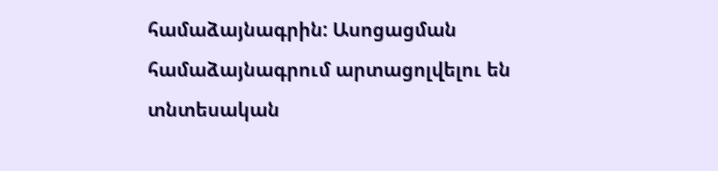համաձայնագրին: Ասոցացման համաձայնագրում արտացոլվելու են տնտեսական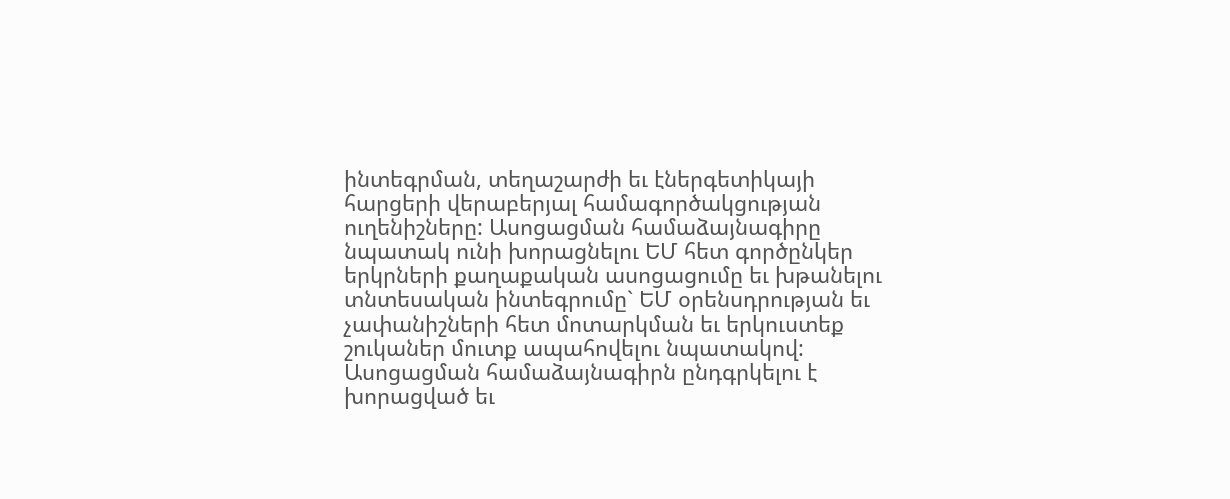ինտեգրման, տեղաշարժի եւ էներգետիկայի հարցերի վերաբերյալ համագործակցության ուղենիշները: Ասոցացման համաձայնագիրը նպատակ ունի խորացնելու ԵՄ հետ գործընկեր երկրների քաղաքական ասոցացումը եւ խթանելու տնտեսական ինտեգրումը` ԵՄ օրենսդրության եւ չափանիշների հետ մոտարկման եւ երկուստեք շուկաներ մուտք ապահովելու նպատակով: Ասոցացման համաձայնագիրն ընդգրկելու է խորացված եւ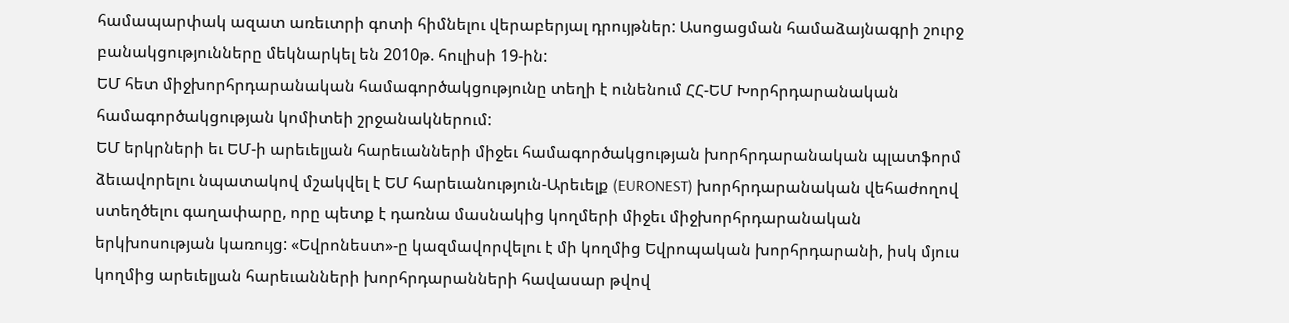համապարփակ ազատ առեւտրի գոտի հիմնելու վերաբերյալ դրույթներ: Ասոցացման համաձայնագրի շուրջ բանակցությունները մեկնարկել են 2010թ. հուլիսի 19-ին:
ԵՄ հետ միջխորհրդարանական համագործակցությունը տեղի է ունենում ՀՀ-ԵՄ Խորհրդարանական համագործակցության կոմիտեի շրջանակներում:
ԵՄ երկրների եւ ԵՄ-ի արեւելյան հարեւանների միջեւ համագործակցության խորհրդարանական պլատֆորմ ձեւավորելու նպատակով մշակվել է ԵՄ հարեւանություն-Արեւելք (EURONEST) խորհրդարանական վեհաժողով ստեղծելու գաղափարը, որը պետք է դառնա մասնակից կողմերի միջեւ միջխորհրդարանական երկխոսության կառույց: «Եվրոնեստ»-ը կազմավորվելու է մի կողմից Եվրոպական խորհրդարանի, իսկ մյուս կողմից արեւելյան հարեւանների խորհրդարանների հավասար թվով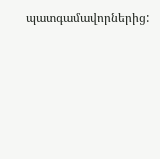պատգամավորներից: